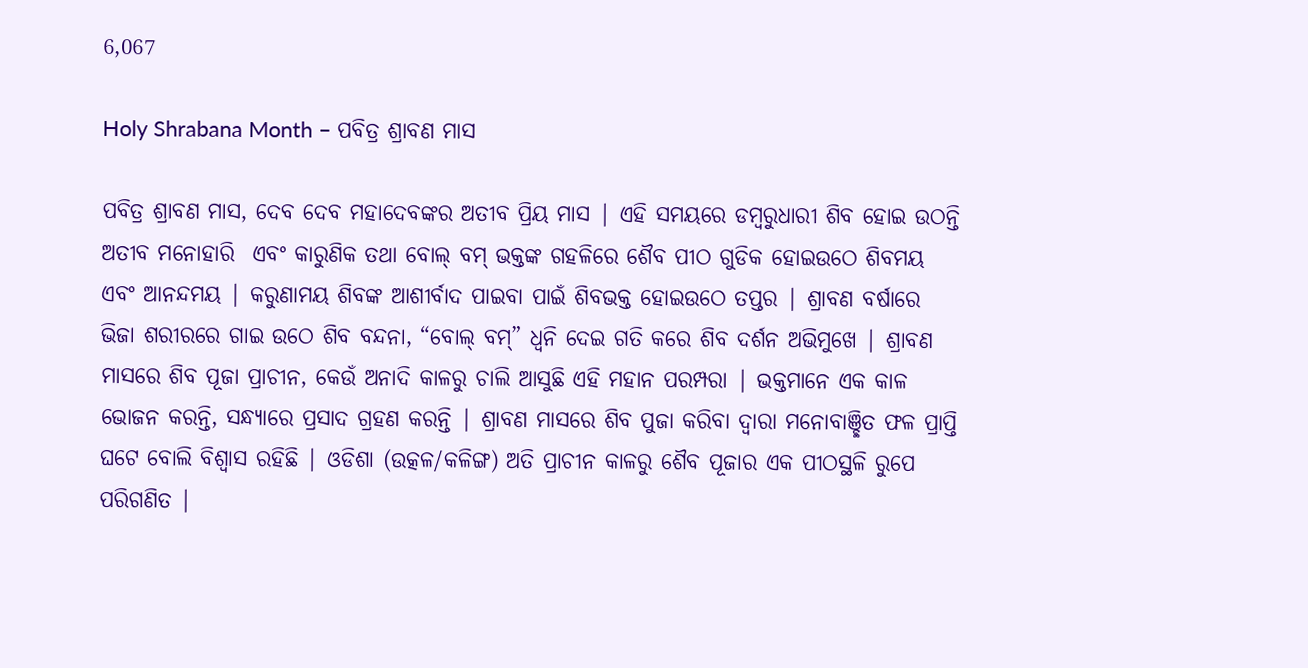6,067

Holy Shrabana Month – ପବିତ୍ର ଶ୍ରାବଣ ମାସ

ପବିତ୍ର ଶ୍ରାବଣ ମାସ, ଦେବ ଦେବ ମହାଦେବଙ୍କର ଅତୀବ ପ୍ରିୟ ମାସ | ଏହି ସମୟରେ ଡମ୍ବରୁଧାରୀ ଶିବ ହୋଇ ଉଠନ୍ତି ଅତୀବ ମନୋହାରି  ଏବଂ କାରୁଣିକ ତଥା ବୋଲ୍ ବମ୍ ଭକ୍ତଙ୍କ ଗହଳିରେ ଶୈବ ପୀଠ ଗୁଡିକ ହୋଇଉଠେ ଶିବମୟ ଏବଂ ଆନନ୍ଦମୟ | କରୁଣାମୟ ଶିବଙ୍କ ଆଶୀର୍ବାଦ ପାଇବା ପାଇଁ ଶିବଭକ୍ତ ହୋଇଉଠେ ତପ୍ତର | ଶ୍ରାବଣ ବର୍ଷାରେ ଭିଜା ଶରୀରରେ ଗାଇ ଉଠେ ଶିବ ବନ୍ଦନା, “ବୋଲ୍ ବମ୍” ଧ୍ଵନି ଦେଇ ଗତି କରେ ଶିବ ଦର୍ଶନ ଅଭିମୁଖେ | ଶ୍ରାବଣ ମାସରେ ଶିବ ପୂଜା ପ୍ରାଚୀନ, କେଉଁ ଅନାଦି କାଳରୁ ଚାଲି ଆସୁଛି ଏହି ମହାନ ପରମ୍ପରା | ଭକ୍ତମାନେ ଏକ କାଳ ଭୋଜନ କରନ୍ତି, ସନ୍ଧ୍ୟାରେ ପ୍ରସାଦ ଗ୍ରହଣ କରନ୍ତି | ଶ୍ରାବଣ ମାସରେ ଶିବ ପୁଜା କରିବା ଦ୍ଵାରା ମନୋବାଞ୍ଛିତ ଫଳ ପ୍ରାପ୍ତି ଘଟେ ବୋଲି ବିଶ୍ଵାସ ରହିଛି | ଓଡିଶା (ଉତ୍କଳ/କଳିଙ୍ଗ) ଅତି ପ୍ରାଚୀନ କାଳରୁ ଶୈବ ପୂଜାର ଏକ ପୀଠସ୍ଥଳି ରୁପେ ପରିଗଣିତ |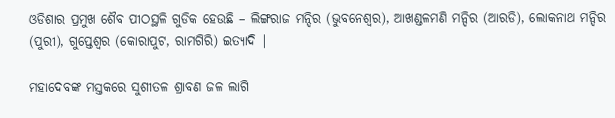ଓଡିଶାର ପ୍ରମୁଖ ଶୈବ ପୀଠସ୍ଥଳି ଗୁଡିକ ହେଉଛି – ଲିଙ୍ଗରାଜ ମନ୍ଦିର (ଭୁବନେଶ୍ଵର), ଆଖଣ୍ଡଳମଣି ମନ୍ଦିର (ଆରଡି), ଲୋକନାଥ ମନ୍ଦିର (ପୁରୀ), ଗୁପ୍ତେଶ୍ଵର (କୋରାପୁଟ, ରାମଗିରି) ଇତ୍ୟାଦି |

ମହାଦେବଙ୍କ ମସ୍ତକରେ ସୁଶୀତଳ ଶ୍ରାବଣ ଜଳ ଲାଗି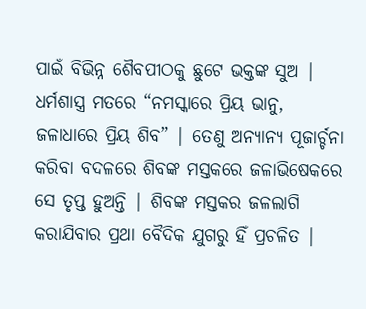ପାଇଁ ବିଭିନ୍ନ ଶୈବପୀଠକୁ ଛୁଟେ ଭକ୍ତଙ୍କ ସୁଅ | ଧର୍ମଶାସ୍ତ୍ର ମତରେ “ନମସ୍କାରେ ପ୍ରିୟ ଭାନୁ, ଜଳାଧାରେ ପ୍ରିୟ ଶିବ” | ତେଣୁ ଅନ୍ୟାନ୍ୟ ପୂଜାର୍ଚ୍ଚନା କରିବା ବଦଳରେ ଶିବଙ୍କ ମସ୍ତକରେ ଜଳାଭିଷେକରେ ସେ ତୃପ୍ତ ହୁଅନ୍ତି | ଶିବଙ୍କ ମସ୍ତକର ଜଳଲାଗି କରାଯିବାର ପ୍ରଥା ବୈଦିକ ଯୁଗରୁ ହିଁ ପ୍ରଚଳିତ |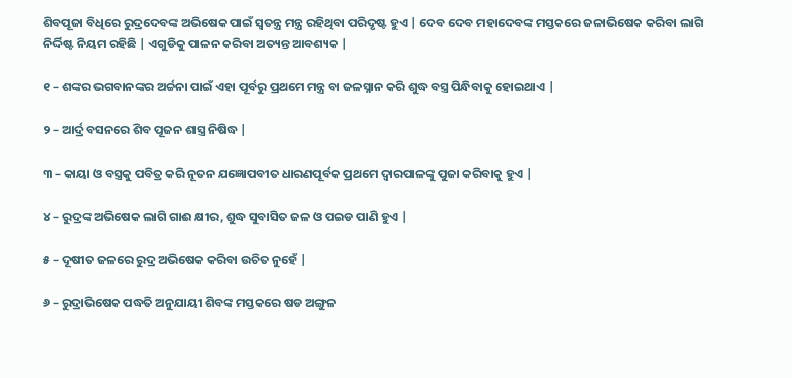ଶିବପୂଜା ବିଧିରେ ରୁଦ୍ରଦେବଙ୍କ ଅଭିଷେକ ପାଇଁ ସ୍ୱତନ୍ତ୍ର ମନ୍ତ୍ର ରହିଥିବା ପରିଦୃଷ୍ଟ ହୁଏ | ଦେବ ଦେବ ମହାଦେବଙ୍କ ମସ୍ତକରେ ଜଳାଭିଷେକ କରିବା ଲାଗି ନିର୍ଦ୍ଦିଷ୍ଟ ନିୟମ ରହିଛି | ଏଗୁଡିକୁ ପାଳନ କରିବା ଅତ୍ୟନ୍ତ ଆବଶ୍ୟକ |

୧ – ଶଙ୍କର ଭଗବାନଙ୍କର ଅର୍ଚ୍ଚନା ପାଇଁ ଏହା ପୂର୍ବରୁ ପ୍ରଥମେ ମନ୍ତ୍ର ବା ଜଳସ୍ନାନ କରି ଶୁଦ୍ଧ ବସ୍ତ୍ର ପିନ୍ଧିବାକୁ ହୋଇଥାଏ |

୨ – ଆର୍ଦ୍ର ବସନରେ ଶିବ ପୂଜନ ଶାସ୍ତ୍ର ନିଷିଦ୍ଧ |

୩ – କାୟା ଓ ବସ୍ତ୍ରକୁ ପବିତ୍ର କରି ନୂତନ ଯଜ୍ଞୋପବୀତ ଧାରଣପୂର୍ବକ ପ୍ରଥମେ ଦ୍ୱାରପାଳଙ୍କୁ ପୁଜା କରିବାକୁ ହୁଏ |

୪ – ରୁଦ୍ରଙ୍କ ଅଭିଷେକ ଲାଗି ଗାଈ ‌‍କ୍ଷୀର, ଶୁଦ୍ଧ ସୁବାସିତ ଜଳ ଓ ପଇଡ ପାଣି ହୁଏ |

୫ – ଦୂଷୀତ ଜଳରେ ରୁଦ୍ର ଅଭିଷେକ କରିବା ଉଚିତ ନୁହେଁ |

୬ – ରୁଦ୍ରାଭିଷେକ ପଦ୍ଧତି ଅନୁଯାୟୀ ଶିବଙ୍କ ମସ୍ତକରେ ଷଡ ଅଙ୍ଗୁଳ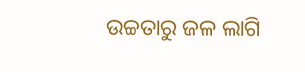ଉଚ୍ଚତାରୁ ଜଳ ଲାଗି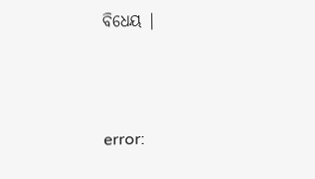ବିଧେୟ |



error: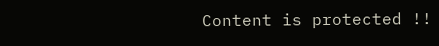Content is protected !!